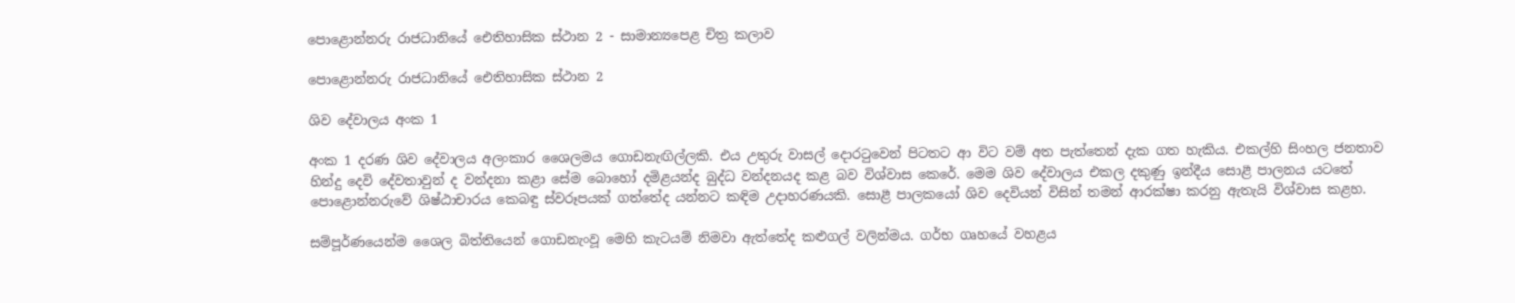පොළොන්නරු රාජධානියේ ඓතිහාසික ස්ථාන 2 - සාමාන්‍යපෙළ චිත්‍ර කලාව

පොළොන්නරු රාජධානියේ ඓතිහාසික ස්ථාන 2

ශිව දේවාලය අංක 1

අංක 1 දරණ ශිව දේවාලය අලංකාර ශෛලමය ගොඩනැඟිල්ලකි. එය උතුරු වාසල් දොරටුවෙන් පිටතට ආ විට වම් අත පැත්තෙන් දැක ගත හැකිය. එකල්හි සිංහල ජනතාව හින්දු දෙවි දේවතාවුන් ද වන්දනා කළා සේම බොහෝ දමිළයන්ද බුද්ධ වන්දනයද කළ බව විශ්වාස කෙරේ. මෙම ශිව දේවාලය එකල දකුණු ඉන්දීය සොළී පාලනය යටතේ පොළොන්නරුවේ ශිෂ්ඨාචාරය කෙබඳු ස්වරූපයක් ගත්තේද යන්නට කඳිම උදාහරණයකි. සොළී පාලකයෝ ශිව දෙවියන් විසින් තමන් ආරක්ෂා කරනු ඇතැයි විශ්වාස කළහ.

සම්පූර්ණයෙන්ම ශෛල බිත්තියෙන් ගොඩනැංවූ මෙහි කැටයම් නිමවා ඇත්තේද කළුගල් වලින්මය. ගර්භ ගෘහයේ වහළය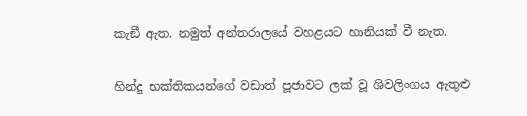කැඞී ඇත. නමුත් අන්තරාලයේ වහළයට හානියක් වී නැත.

හින්දු භක්තිකයන්ගේ වඩාත් පූජාවට ලක් වූ ශිවලිංගය ඇතුළු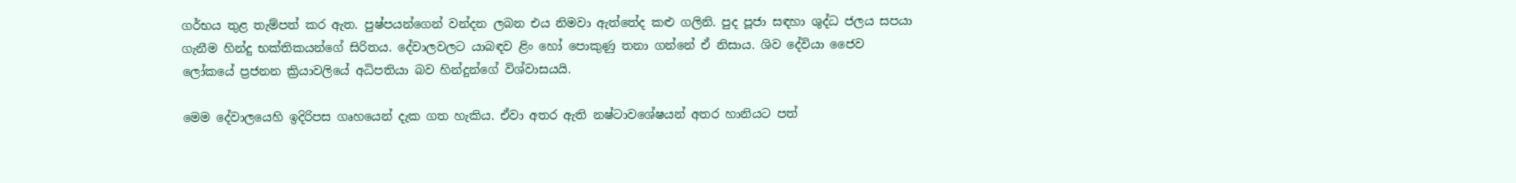ගර්භය තුළ තැම්පත් කර ඇත. පුෂ්පයන්ගෙන් වන්දන ලබන එය නිමවා ඇත්තේද කළු ගලිනි. පුද පූජා සඳහා ශුද්ධ ජලය සපයා ගැනීම හින්දු භක්තිකයන්ගේ සිරිතය. දේවාලවලට යාබඳව ළිං හෝ පොකුණු තනා ගන්නේ ඒ නිසාය. ශිව දේවියා ජෛව ලෝකයේ ප්‍රජනන ක්‍රියාවලියේ අධිපතියා බව හින්දුන්ගේ විශ්වාසයයි.

මෙම දේවාලයෙහි ඉදිරිපස ගෘහයෙන් දැක ගත හැකිය. ඒවා අතර ඇති නෂ්ටාවශේෂයන් අතර හානියට පත්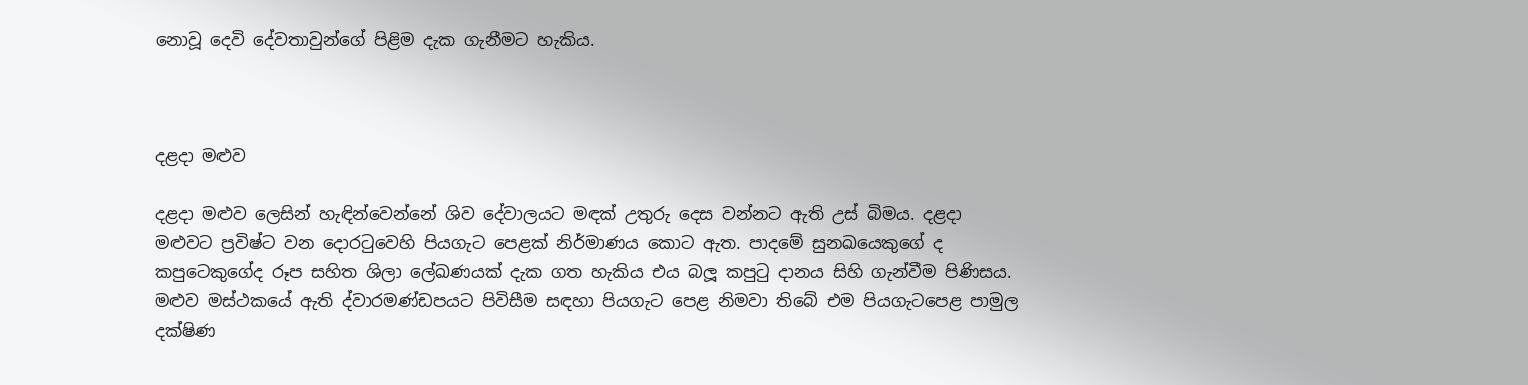නොවූ දෙවි දේවතාවුන්ගේ පිළිම දැක ගැනීමට හැකිය.



දළදා මළුව

දළදා මළුව ලෙසින් හැඳින්වෙන්නේ ශිව දේවාලයට මඳක් උතුරු දෙස වන්නට ඇති උස් බිමය. දළදා මළුවට ප්‍රවිෂ්ට වන දොරටුවෙහි පියගැට පෙළක් නිර්මාණය කොට ඇත. පාදමේ සුනඛයෙකුගේ ද කපුටෙකුගේද රූප සහිත ශිලා ලේඛණයක් දැක ගත හැකිය එය බලූ කපුටු දානය සිහි ගැන්වීම පිණිසය. මළුව මස්ථකයේ ඇති ද්වාරමණ්ඩපයට පිවිසීම සඳහා පියගැට පෙළ නිමවා තිබේ එම පියගැටපෙළ පාමුල දක්ෂිණ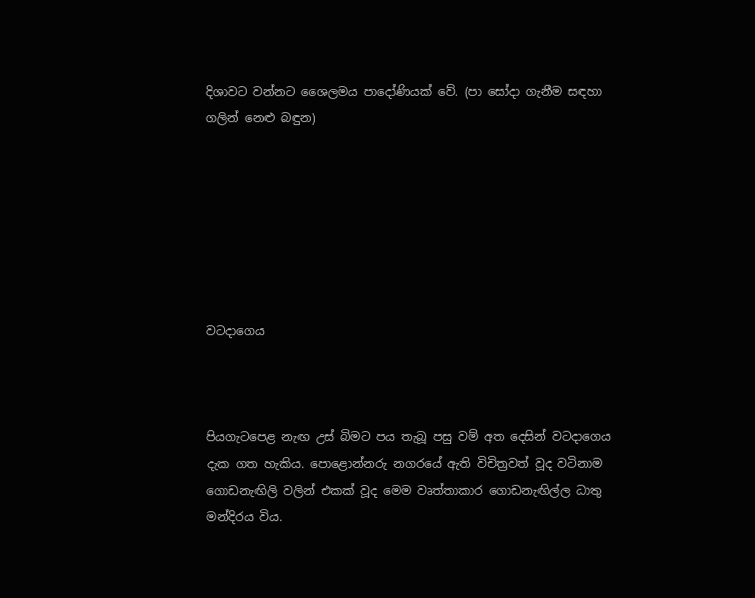දිශාවට වන්නට ශෛලමය පාදෝණියක් වේ. (පා සෝදා ගැනීම සඳහා ගලින් නෙළු බඳුන)







වටදාගෙය



පියගැටපෙළ නැඟ උස් බිමට පය තැබූ පසු වම් අත දෙසින් වටදාගෙය දැක ගත හැකිය. පොළොන්නරු නගරයේ ඇති විචිත්‍රවත් වූද වටිනාම ගොඩනැඟිලි වලින් එකක් වූද මෙම වෘත්තාකාර ගොඩනැඟිල්ල ධාතු මන්දිරය විය.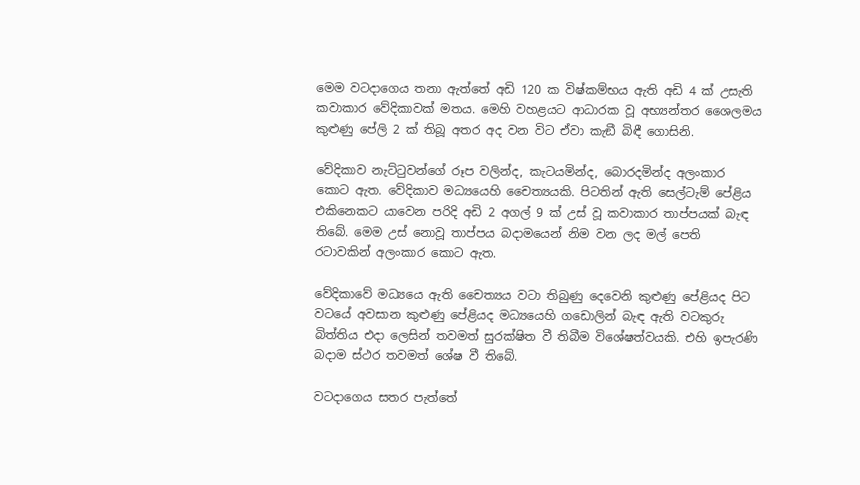මෙම වටදාගෙය තනා ඇත්තේ අඩි 120 ක විෂ්කම්භය ඇති අඩි 4 ක් උසැති කවාකාර වේදිකාවක් මතය. මෙහි වහළයට ආධාරක වූ අභ්‍යන්තර ශෛලමය කුළුණු පේලි 2 ක් තිබූ අතර අද වන විට ඒවා කැඞී බිඳී ගොසිනි.

වේදිකාව නැට්ටුවන්ගේ රූප වලින්ද, කැටයමින්ද, බොරදමින්ද අලංකාර කොට ඇත. වේදිකාව මධ්‍යයෙහි චෛත්‍යයකි. පිටතින් ඇති සෙල්ටැම් පේළිය එකිනෙකට යාවෙන පරිදි අඩි 2 අගල් 9 ක් උස් වූ කවාකාර තාප්පයක් බැඳ තිබේ. මෙම උස් නොවූ තාප්පය බදාමයෙන් නිම වන ලද මල් පෙති රටාවකින් අලංකාර කොට ඇත.

වේදිකාවේ මධ්‍යයෙ ඇති චෛත්‍යය වටා තිබුණු දෙවෙනි කුළුණු පේළියද පිට වටයේ අවසාන කුළුණු පේළියද මධ්‍යයෙහි ගඩොලින් බැඳ ඇති වටකුරු බිත්තිය එදා ලෙසින් තවමත් සුරක්ෂිත වී තිබීම විශේෂත්වයකි. එහි ඉපැරණි බදාම ස්ථර තවමත් ශේෂ වී තිබේ.

වටදාගෙය සතර පැත්තේ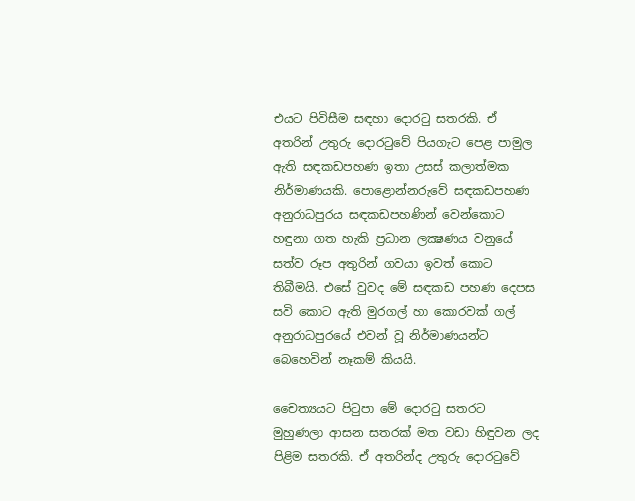එයට පිවිසීම සඳහා දොරටු සතරකි. ඒ අතරින් උතුරු දොරටුවේ පියගැට පෙළ පාමුල ඇති සඳකඩපහණ ඉතා උසස් කලාත්මක නිර්මාණයකි. පොළොන්නරුවේ සඳකඩපහණ අනුරාධපුරය සඳකඩපහණින් වෙන්කොට හඳුනා ගත හැකි ප්‍රධාන ලක්‍ෂණය වනුයේ සත්ව රූප අතුරින් ගවයා ඉවත් කොට තිබීමයි. එසේ වුවද මේ සඳකඩ පහණ දෙපස සවි කොට ඇති මුරගල් හා කොරවක් ගල් අනුරාධපුරයේ එවන් වූ නිර්මාණයන්ට බෙහෙවින් නෑකම් කියයි.

චෛත්‍යයට පිටුපා මේ දොරටු සතරට මුහුණලා ආසන සතරක් මත වඩා හිඳුවන ලද පිළිම සතරකි. ඒ අතරින්ද උතුරු දොරටුවේ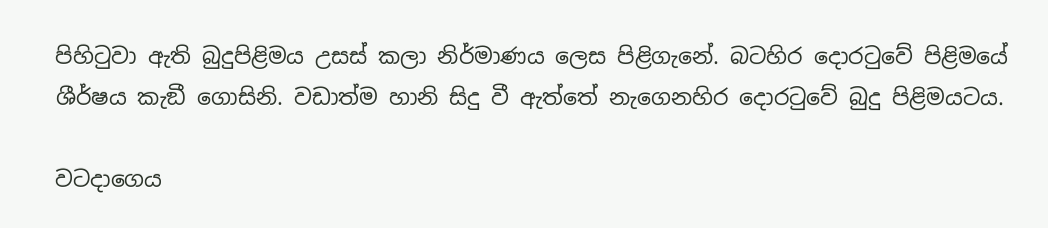පිහිටුවා ඇති බුදුපිළිමය උසස් කලා නිර්මාණය ලෙස පිළිගැනේ. බටහිර දොරටුවේ පිළිමයේ ශීර්ෂය කැඞී ගොසිනි. වඩාත්ම හානි සිදු වී ඇත්තේ නැගෙනහිර දොරටුවේ බුදු පිළිමයටය.

වටදාගෙය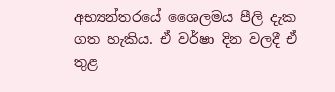අභ්‍යන්තරයේ ශෛලමය පීලි දැක ගත හැකිය. ඒ වර්ෂා දින වලදී ඒ තුළ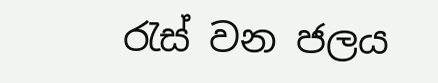රැස් වන ජලය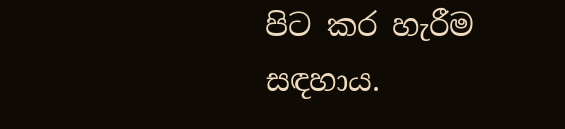පිට කර හැරීම සඳහාය.